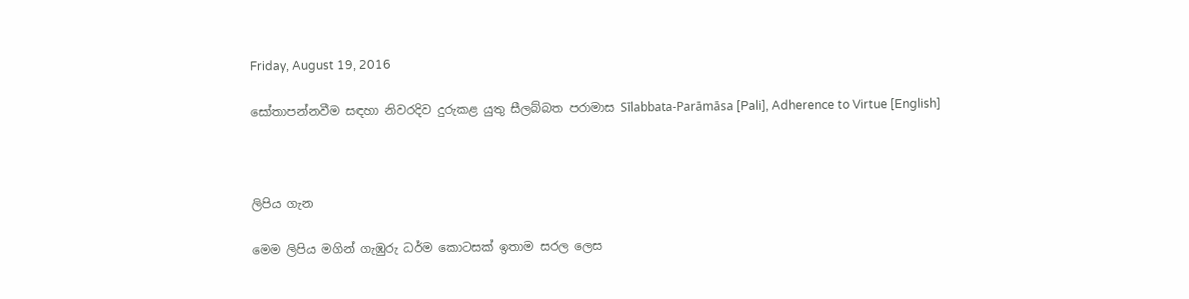Friday, August 19, 2016

සෝතාපන්නවීම සඳහා නිවරදිව දුරුකළ යුතු සීලබ්බත පරාමාස Sīlabbata-Parāmāsa [Pali], Adherence to Virtue [English]



ලිපිය ගැන

මෙම ලිපිය මගින් ගැඹුරු ධර්ම කොටසක් ඉතාම සරල ලෙස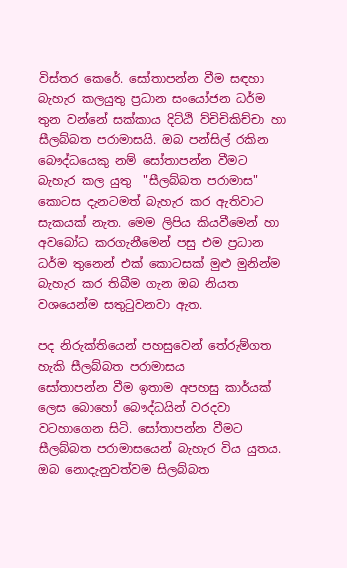විස්තර කෙරේ. සෝතාපන්න වීම සඳහා බැහැර කලයුතු ප්‍රධාන සංයෝජන ධර්ම තුන වන්නේ සක්කාය දිට්ඨි ව්චිචිකිච්චා හා සීලබ්බත පරාමාසයි. ඔබ පන්සිල් රකින බෞද්ධයෙකු නම් සෝතාපන්න වීමට බැහැර කල යුතු  "සීලබ්බත පරාමාස" කොටස දැනටමත් බැහැර කර ඇතිවාට සැකයක් නැත. මෙම ලිපිය කියවීමෙන් හා අවබෝධ කරගැනීමෙන් පසු එම ප්‍රධාන ධර්ම තුනෙන් එක් කොටසක් මුළු මුනින්ම බැහැර කර තිබීම ගැන ඔබ නියත වශයෙන්ම සතුටුවනවා ඇත.

පද නිරුක්තියෙන් පහසුවෙන් තේරුම්ගත හැකි සීලබ්බත පරාමාසය
සෝතාපන්න වීම ඉතාම අපහසු කාර්යක් ලෙස බොහෝ බෞද්ධයින් වරදවා වටහාගෙන සිටි. සෝතාපන්න වීමට සීලබ්බත පරාමාසයෙන් බැහැර විය යුතය. ඔබ නොදැනුවත්වම සිලබ්බත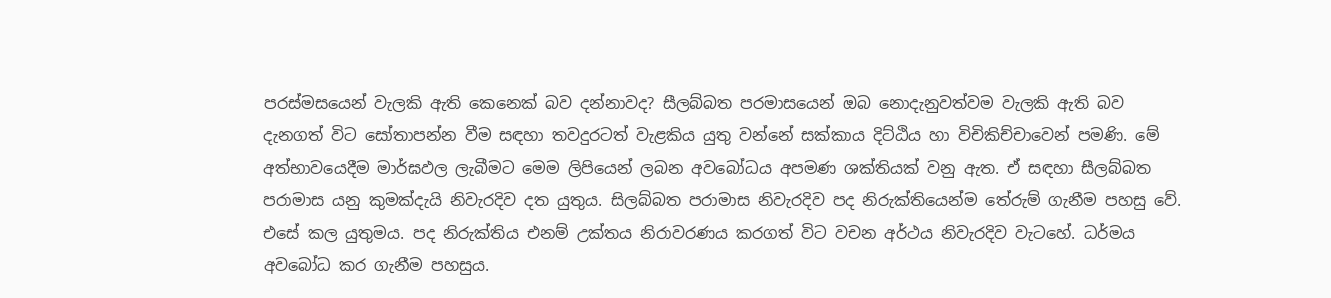පරස්මසයෙන් වැලකි ඇති කෙනෙක් බව දන්නාවද? සීලබ්බත පරමාසයෙන් ඔබ නොදැනුවත්වම වැලකි ඇති බව දැනගත් විට සෝතාපන්න වීම සඳහා තවදුරටත් වැළකිය යුතු වන්නේ සක්කාය දිට්ඨිය හා විචිකිච්චාවෙන් පමණි. මේ අත්භාවයෙදීම මාර්ඝඵල ලැබීමට මෙම ලිපියෙන් ලබන අවබෝධය අපමණ ශක්තියක් වනු ඇත. ඒ සඳහා සීලබ්බත පරාමාස යනු කුමක්දැයි නිවැරදිව දත යුතුය. සිලබ්බත පරාමාස නිවැරදිව පද නිරුක්තියෙන්ම තේරුම් ගැනීම පහසු වේ. එසේ කල යුතුමය. පද නිරුක්තිය එනම් උක්තය නිරාවරණය කරගත් විට වචන අර්ථය නිවැරදිව වැටහේ. ධර්මය අවබෝධ කර ගැනීම පහසුය.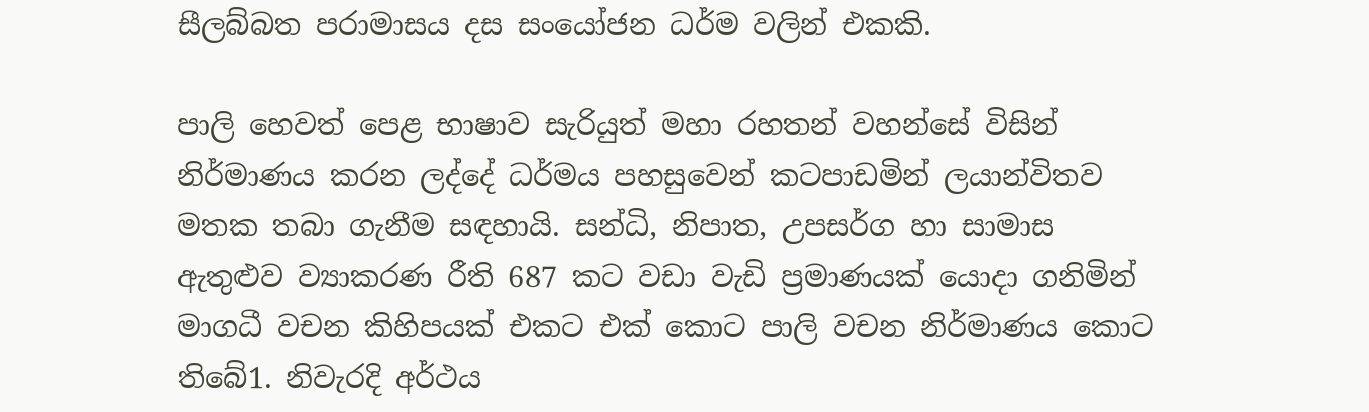සීලබ්බත පරාමාසය දස සංයෝජන ධර්ම වලින් එකකි.

පාලි හෙවත් පෙළ භාෂාව සැරියුත් මහා රහතන් වහන්සේ විසින් නිර්මාණය කරන ලද්දේ ධර්මය පහසුවෙන් කටපාඩමින් ලයාන්විතව මතක තබා ගැනීම සඳහායි. සන්ධි, නිපාත, උපසර්ග හා සාමාස ඇතුළුව ව්‍යාකරණ රීති 687 කට වඩා වැඩි ප්‍රමාණයක් යොදා ගනිමින් මාගධී වචන කිහිපයක් එකට එක් කොට පාලි වචන නිර්මාණය කොට තිබේ1. නිවැරදි අර්ථය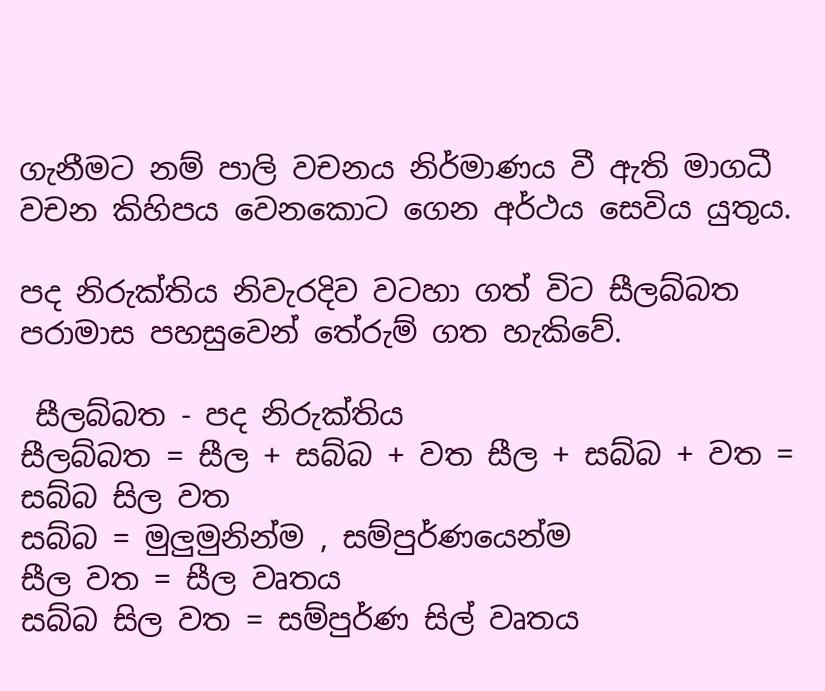ගැනීමට නම් පාලි වචනය නිර්මාණය වී ඇති මාගධී වචන කිහිපය වෙනකොට ගෙන අර්ථය සෙවිය යුතුය.

පද නිරුක්තිය නිවැරදිව වටහා ගත් විට සීලබ්බත පරාමාස පහසුවෙන් තේරුම් ගත හැකිවේ.

 සීලබ්බත - පද නිරුක්තිය
සීලබ්බත = සීල + සබ්බ + වත සීල + සබ්බ + වත = සබ්බ සිල වත
සබ්බ = මුලුමුනින්ම , සම්පුර්ණයෙන්ම
සීල වත = සීල වෘතය
සබ්බ සිල වත = සම්පුර්ණ සිල් වෘතය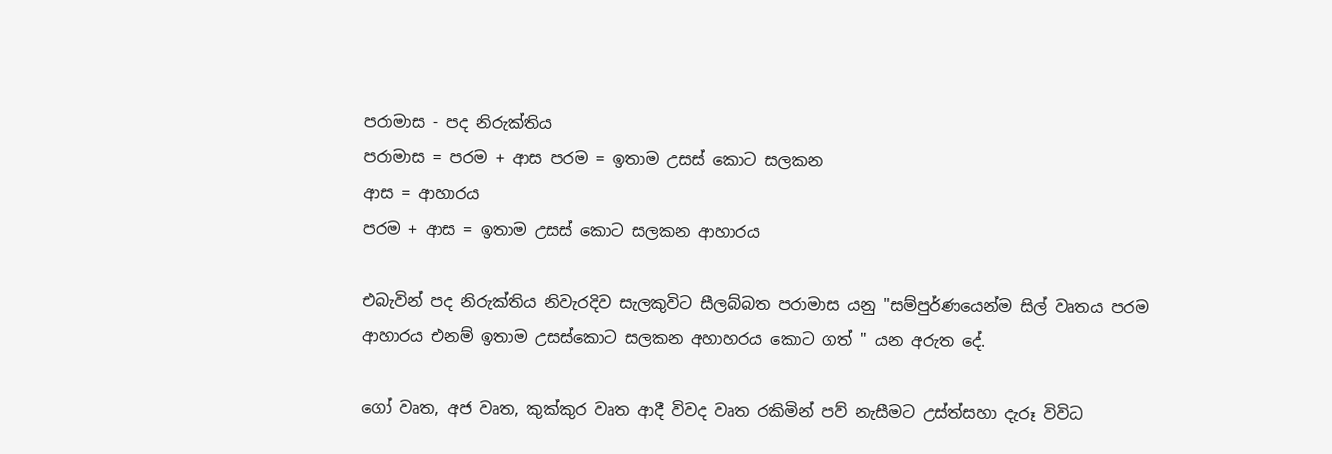පරාමාස - පද නිරුක්තිය
පරාමාස = පරම + ආස පරම = ඉතාම උසස් කොට සලකන
ආස = ආහාරය
පරම + ආස = ඉතාම උසස් කොට සලකන ආහාරය

එබැවින් පද නිරුක්තිය නිවැරදිව සැලකුවිට සීලබ්බත පරාමාස යනු "සම්පුර්ණයෙන්ම සිල් වෘතය පරම ආහාරය එනම් ඉතාම උසස්කොට සලකන අහාහරය කොට ගත් " යන අරුත දේ.

ගෝ වෘත, අජ වෘත, කුක්කුර වෘත ආදී විවද වෘත රකිමින් පව් නැසීමට උස්ත්සහා දැරූ විවිධ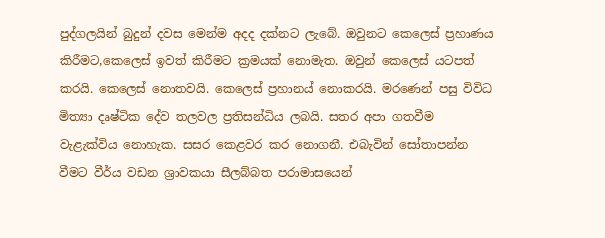පුද්ගලයින් බුදුන් දවස මෙන්ම අදද දක්නට ලැබේ. ඔවුනට කෙලෙස් ප්‍රහාණය කිරීමට,කෙලෙස් ඉවත් කිරීමට ක්‍රමයක් නොමැත. ඔවුන් කෙලෙස් යටපත් කරයි. කෙලෙස් නොතවයි. කෙලෙස් ප්‍රහානය් නොකරයි. මරණෙන් පසු විවිධ මිත්‍යා දෘෂ්ටික දේව තලවල ප්‍රතිසන්ධිය ලබයි. සතර අපා ගතවීම වැළැක්විය නොහැක. සසර කෙළවර කර නොගනී. එබැවින් සෝතාපන්න වීමට වීර්ය වඩන ශ්‍රාවකයා සීලබ්බත පරාමාසයෙන්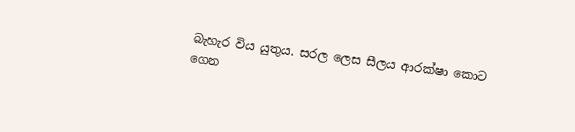බැහැර විය යුතුය. සරල ලෙස සීලය ආරක්ෂා කොට ගෙන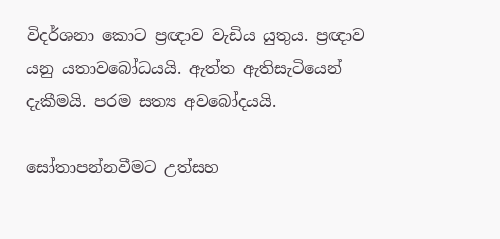විදර්ශනා කොට ප්‍රඥාව වැඩිය යුතුය. ප්‍රඥාව යනු යතාවබෝධයයි. ඇත්ත ඇතිසැටියෙන් දැකීමයි. පරම සත්‍ය අවබෝදයයි.

සෝතාපන්නවීමට උත්සහ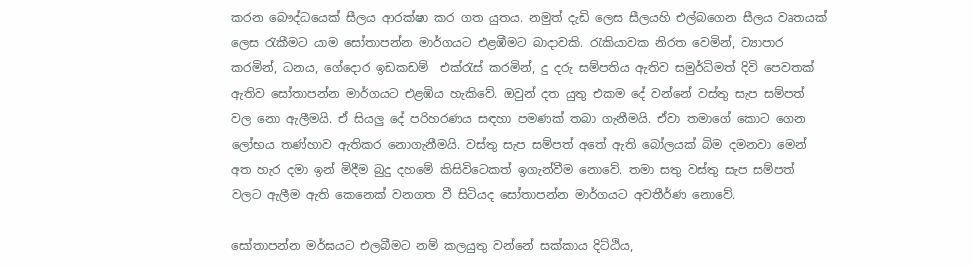කරන බෞද්ධයෙක් සීලය ආරක්ෂා කර ගත යුතය. නමුත් දැඩි ලෙස සීලයහි එල්බගෙන සීලය වෘතයක් ලෙස රැකීමට යාම සෝතාපන්න මාර්ගයට එළඹීමට බාදාවකි. රැකියාවක නිරත වෙමින්, ව්‍යාපාර කරමින්, ධනය, ගේදොර ඉඩකඩම්  එක්රැස් කරමින්, දු දරු සම්පතිය ඇතිව සමුර්ධිමත් දිවි පෙවතක් ඇතිව සෝතාපන්න මාර්ගයට එළඹිය හැකිවේ. ඔවුන් දත යුතු එකම දේ වන්නේ වස්තු සැප සම්පත් වල නො ඇලීමයි. ඒ සියලු දේ පරිහරණය සඳහා පමණක් තබා ගැනීමයි. ඒවා තමාගේ කොට ගෙන ලෝභය තණ්හාව ඇතිකර නොගැනීමයි. වස්තු සැප සම්පත් අතේ ඇති බෝලයක් බිම දමනවා මෙන් අත හැර දමා ඉන් මිදීම බුදු දහමේ කිසිවිටෙකත් ඉගැන්වීම නොවේ. තමා සතු වස්තු සැප සම්පත් වලට ඇලීම ඇති කෙනෙක් වනගත වී සිටියද සෝතාපන්න මාර්ගයට අවතීර්ණ නොවේ.

සෝතාපන්න මර්ඝයට එලබීමට නම් කලයුතු වන්නේ සක්කාය දිට්ඨිය,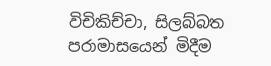විචිකිච්චා, සිලබ්බත පරාමාසයෙන් මිදීම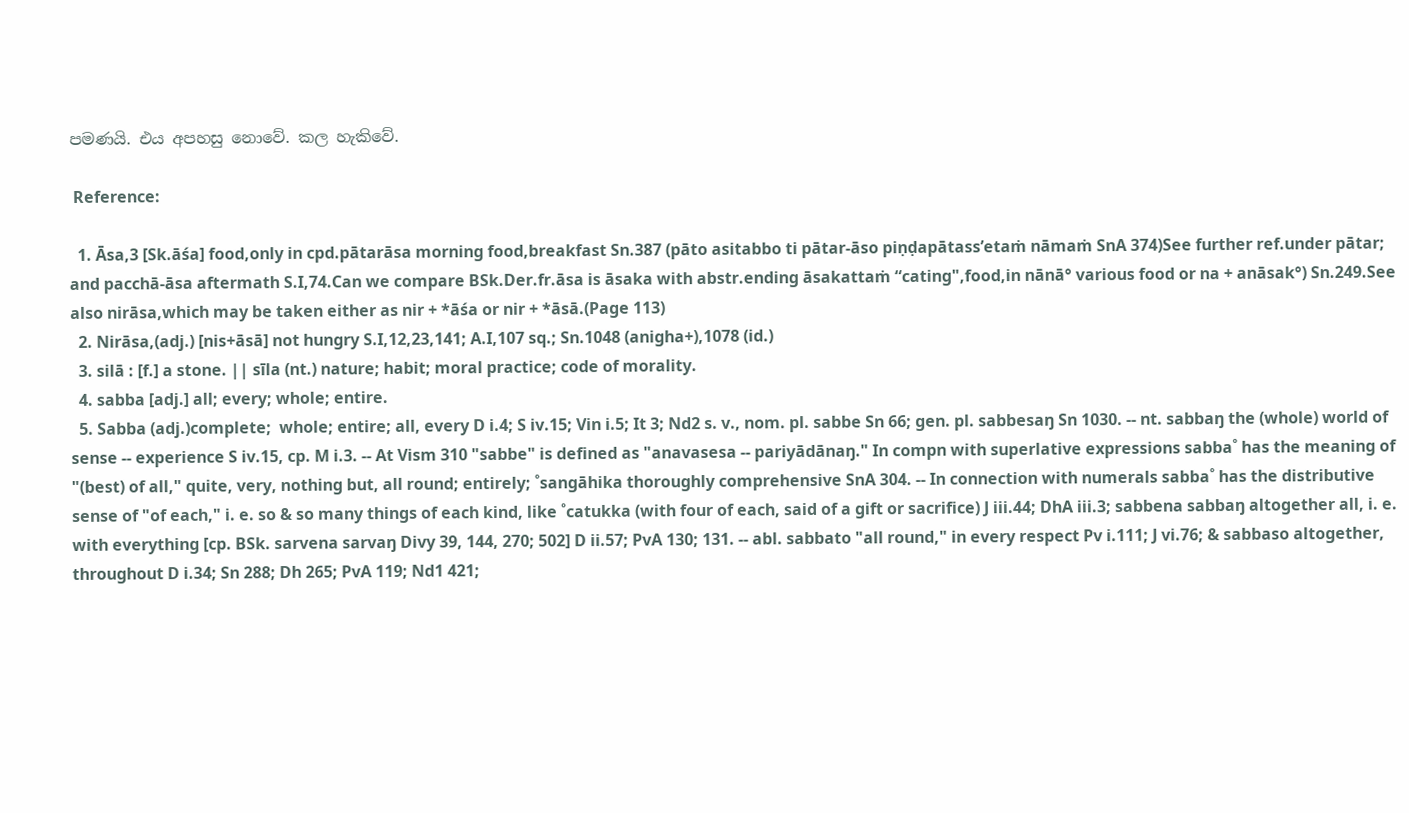පමණයි. එය අපහසු නොවේ. කල හැකිවේ.

 Reference:

  1. Āsa,3 [Sk.āśa] food,only in cpd.pātarāsa morning food,breakfast Sn.387 (pāto asitabbo ti pātar-āso piṇḍapātass’etaṁ nāmaṁ SnA 374)See further ref.under pātar; and pacchā-āsa aftermath S.I,74.Can we compare BSk.Der.fr.āsa is āsaka with abstr.ending āsakattaṁ “cating",food,in nānā° various food or na + anāsak°) Sn.249.See also nirāsa,which may be taken either as nir + *āśa or nir + *āsā.(Page 113)
  2. Nirāsa,(adj.) [nis+āsā] not hungry S.I,12,23,141; A.I,107 sq.; Sn.1048 (anigha+),1078 (id.)
  3. silā : [f.] a stone. || sīla (nt.) nature; habit; moral practice; code of morality.
  4. sabba [adj.] all; every; whole; entire.
  5. Sabba (adj.)complete;  whole; entire; all, every D i.4; S iv.15; Vin i.5; It 3; Nd2 s. v., nom. pl. sabbe Sn 66; gen. pl. sabbesaŋ Sn 1030. -- nt. sabbaŋ the (whole) world of sense -- experience S iv.15, cp. M i.3. -- At Vism 310 "sabbe" is defined as "anavasesa -- pariyādānaŋ." In compn with superlative expressions sabba˚ has the meaning of "(best) of all," quite, very, nothing but, all round; entirely; ˚sangāhika thoroughly comprehensive SnA 304. -- In connection with numerals sabba˚ has the distributive sense of "of each," i. e. so & so many things of each kind, like ˚catukka (with four of each, said of a gift or sacrifice) J iii.44; DhA iii.3; sabbena sabbaŋ altogether all, i. e. with everything [cp. BSk. sarvena sarvaŋ Divy 39, 144, 270; 502] D ii.57; PvA 130; 131. -- abl. sabbato "all round," in every respect Pv i.111; J vi.76; & sabbaso altogether, throughout D i.34; Sn 288; Dh 265; PvA 119; Nd1 421;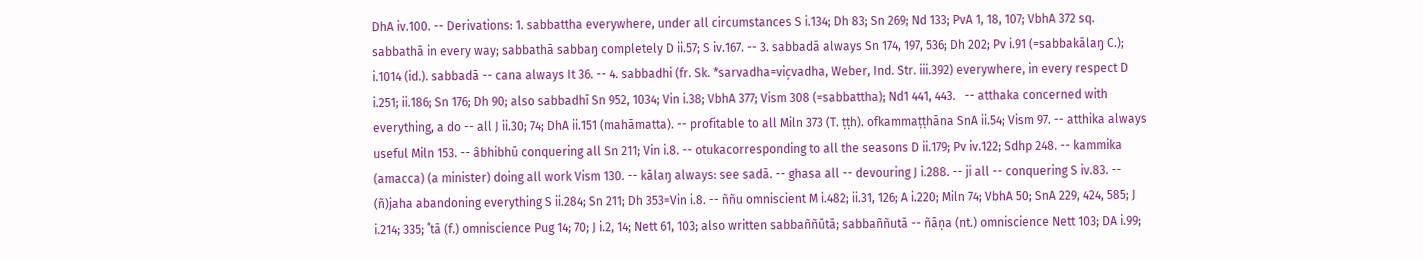DhA iv.100. -- Derivations: 1. sabbattha everywhere, under all circumstances S i.134; Dh 83; Sn 269; Nd 133; PvA 1, 18, 107; VbhA 372 sq. sabbathā in every way; sabbathā sabbaŋ completely D ii.57; S iv.167. -- 3. sabbadā always Sn 174, 197, 536; Dh 202; Pv i.91 (=sabbakālaŋ C.); i.1014 (id.). sabbadā -- cana always It 36. -- 4. sabbadhi (fr. Sk. *sarvadha=vic̦vadha, Weber, Ind. Str. iii.392) everywhere, in every respect D i.251; ii.186; Sn 176; Dh 90; also sabbadhī Sn 952, 1034; Vin i.38; VbhA 377; Vism 308 (=sabbattha); Nd1 441, 443.   -- atthaka concerned with everything, a do -- all J ii.30; 74; DhA ii.151 (mahāmatta). -- profitable to all Miln 373 (T. ṭṭh). ofkammaṭṭhāna SnA ii.54; Vism 97. -- atthika always useful Miln 153. -- âbhibhū conquering all Sn 211; Vin i.8. -- otukacorresponding to all the seasons D ii.179; Pv iv.122; Sdhp 248. -- kammika (amacca) (a minister) doing all work Vism 130. -- kālaŋ always: see sadā. -- ghasa all -- devouring J i.288. -- ji all -- conquering S iv.83. -- (ñ)jaha abandoning everything S ii.284; Sn 211; Dh 353=Vin i.8. -- ññu omniscient M i.482; ii.31, 126; A i.220; Miln 74; VbhA 50; SnA 229, 424, 585; J i.214; 335; ˚tā (f.) omniscience Pug 14; 70; J i.2, 14; Nett 61, 103; also written sabbaññūtā; sabbaññutā -- ñāṇa (nt.) omniscience Nett 103; DA i.99;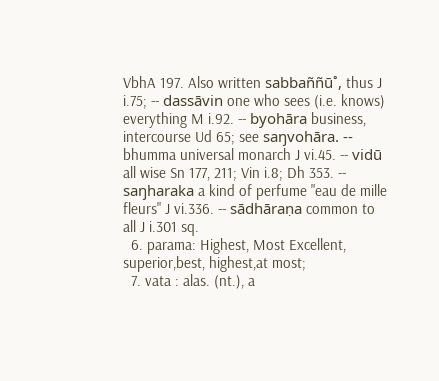VbhA 197. Also written sabbaññū˚, thus J i.75; -- dassāvin one who sees (i.e. knows) everything M i.92. -- byohāra business, intercourse Ud 65; see saŋvohāra. -- bhumma universal monarch J vi.45. -- vidū all wise Sn 177, 211; Vin i.8; Dh 353. -- saŋharaka a kind of perfume "eau de mille fleurs" J vi.336. -- sādhāraṇa common to all J i.301 sq.
  6. parama: Highest, Most Excellent, superior,best, highest,at most;
  7. vata : alas. (nt.), a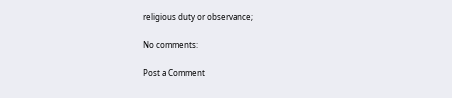religious duty or observance;

No comments:

Post a Comment